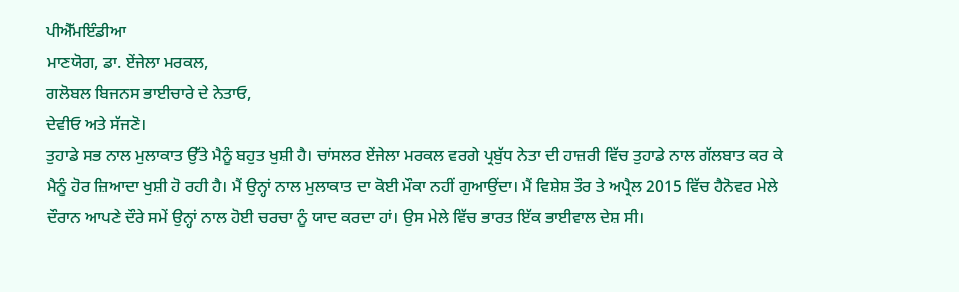ਪੀਐੱਮਇੰਡੀਆ
ਮਾਣਯੋਗ, ਡਾ. ਏਂਜੇਲਾ ਮਰਕਲ,
ਗਲੋਬਲ ਬਿਜਨਸ ਭਾਈਚਾਰੇ ਦੇ ਨੇਤਾਓ,
ਦੇਵੀਓ ਅਤੇ ਸੱਜਣੋ।
ਤੁਹਾਡੇ ਸਭ ਨਾਲ ਮੁਲਾਕਾਤ ਉੱਤੇ ਮੈਨੂੰ ਬਹੁਤ ਖੁਸ਼ੀ ਹੈ। ਚਾਂਸਲਰ ਏਂਜੇਲਾ ਮਰਕਲ ਵਰਗੇ ਪ੍ਰਬੁੱਧ ਨੇਤਾ ਦੀ ਹਾਜ਼ਰੀ ਵਿੱਚ ਤੁਹਾਡੇ ਨਾਲ ਗੱਲਬਾਤ ਕਰ ਕੇ ਮੈਨੂੰ ਹੋਰ ਜ਼ਿਆਦਾ ਖੁਸ਼ੀ ਹੋ ਰਹੀ ਹੈ। ਮੈਂ ਉਨ੍ਹਾਂ ਨਾਲ ਮੁਲਾਕਾਤ ਦਾ ਕੋਈ ਮੌਕਾ ਨਹੀਂ ਗੁਆਉਂਦਾ। ਮੈਂ ਵਿਸ਼ੇਸ਼ ਤੌਰ ਤੇ ਅਪ੍ਰੈਲ 2015 ਵਿੱਚ ਹੈਨੋਵਰ ਮੇਲੇ ਦੌਰਾਨ ਆਪਣੇ ਦੌਰੇ ਸਮੇਂ ਉਨ੍ਹਾਂ ਨਾਲ ਹੋਈ ਚਰਚਾ ਨੂੰ ਯਾਦ ਕਰਦਾ ਹਾਂ। ਉਸ ਮੇਲੇ ਵਿੱਚ ਭਾਰਤ ਇੱਕ ਭਾਈਵਾਲ ਦੇਸ਼ ਸੀ।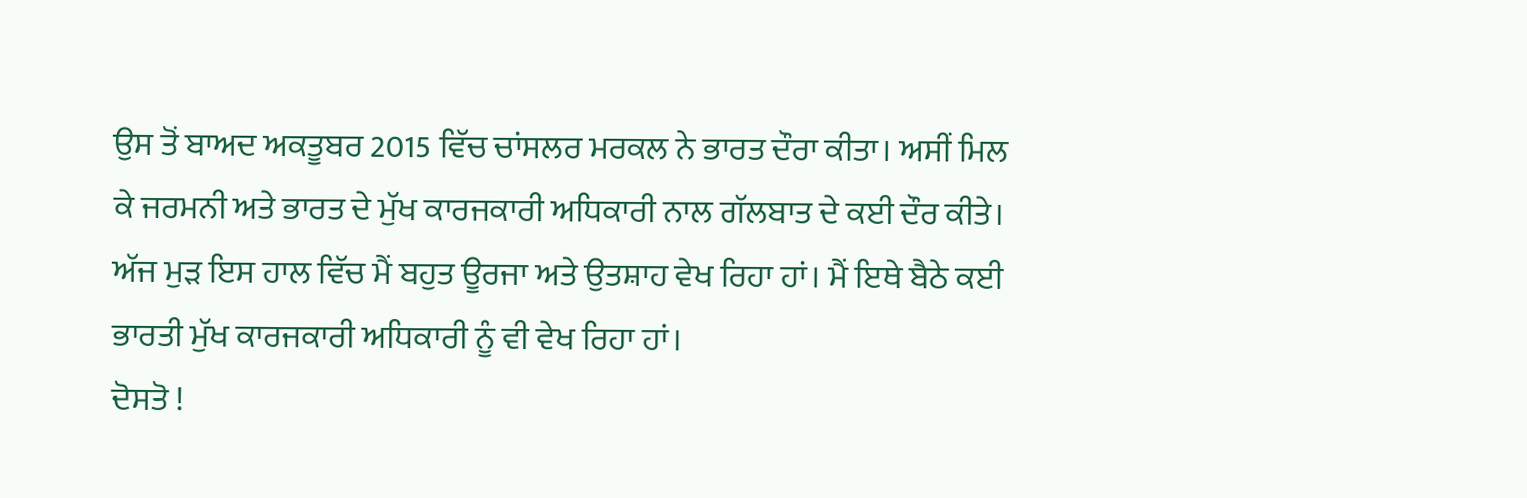ਉਸ ਤੋਂ ਬਾਅਦ ਅਕਤੂਬਰ 2015 ਵਿੱਚ ਚਾਂਸਲਰ ਮਰਕਲ ਨੇ ਭਾਰਤ ਦੌਰਾ ਕੀਤਾ। ਅਸੀਂ ਮਿਲ ਕੇ ਜਰਮਨੀ ਅਤੇ ਭਾਰਤ ਦੇ ਮੁੱਖ ਕਾਰਜਕਾਰੀ ਅਧਿਕਾਰੀ ਨਾਲ ਗੱਲਬਾਤ ਦੇ ਕਈ ਦੌਰ ਕੀਤੇ। ਅੱਜ ਮੁੜ ਇਸ ਹਾਲ ਵਿੱਚ ਮੈਂ ਬਹੁਤ ਊਰਜਾ ਅਤੇ ਉਤਸ਼ਾਹ ਵੇਖ ਰਿਹਾ ਹਾਂ। ਮੈਂ ਇਥੇ ਬੈਠੇ ਕਈ ਭਾਰਤੀ ਮੁੱਖ ਕਾਰਜਕਾਰੀ ਅਧਿਕਾਰੀ ਨੂੰ ਵੀ ਵੇਖ ਰਿਹਾ ਹਾਂ।
ਦੋਸਤੋ !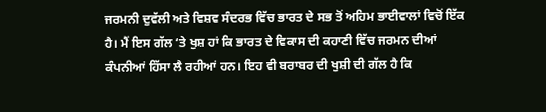ਜਰਮਨੀ ਦੁਵੱਲੀ ਅਤੇ ਵਿਸ਼ਵ ਸੰਦਰਭ ਵਿੱਚ ਭਾਰਤ ਦੇ ਸਭ ਤੋਂ ਅਹਿਮ ਭਾਈਵਾਲਾਂ ਵਿਚੋਂ ਇੱਕ ਹੈ। ਮੈਂ ਇਸ ਗੱਲ ‘ਤੇ ਖੁਸ਼ ਹਾਂ ਕਿ ਭਾਰਤ ਦੇ ਵਿਕਾਸ ਦੀ ਕਹਾਣੀ ਵਿੱਚ ਜਰਮਨ ਦੀਆਂ ਕੰਪਨੀਆਂ ਹਿੱਸਾ ਲੈ ਰਹੀਆਂ ਹਨ। ਇਹ ਵੀ ਬਰਾਬਰ ਦੀ ਖੁਸ਼ੀ ਦੀ ਗੱਲ ਹੈ ਕਿ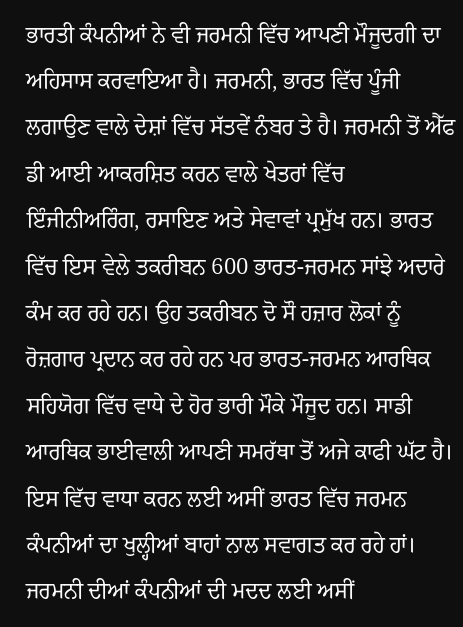ਭਾਰਤੀ ਕੰਪਨੀਆਂ ਨੇ ਵੀ ਜਰਮਨੀ ਵਿੱਚ ਆਪਣੀ ਮੌਜੂਦਗੀ ਦਾ ਅਹਿਸਾਸ ਕਰਵਾਇਆ ਹੈ। ਜਰਮਨੀ, ਭਾਰਤ ਵਿੱਚ ਪੂੰਜੀ ਲਗਾਉਣ ਵਾਲੇ ਦੇਸ਼ਾਂ ਵਿੱਚ ਸੱਤਵੇਂ ਨੰਬਰ ਤੇ ਹੈ। ਜਰਮਨੀ ਤੋਂ ਐੱਫ ਡੀ ਆਈ ਆਕਰਸ਼ਿਤ ਕਰਨ ਵਾਲੇ ਖੇਤਰਾਂ ਵਿੱਚ ਇੰਜੀਨੀਅਰਿੰਗ, ਰਸਾਇਣ ਅਤੇ ਸੇਵਾਵਾਂ ਪ੍ਰਮੁੱਖ ਹਨ। ਭਾਰਤ ਵਿੱਚ ਇਸ ਵੇਲੇ ਤਕਰੀਬਨ 600 ਭਾਰਤ-ਜਰਮਨ ਸਾਂਝੇ ਅਦਾਰੇ ਕੰਮ ਕਰ ਰਹੇ ਹਨ। ਉਹ ਤਕਰੀਬਨ ਦੋ ਸੌ ਹਜ਼ਾਰ ਲੋਕਾਂ ਨੂੰ ਰੋਜ਼ਗਾਰ ਪ੍ਰਦਾਨ ਕਰ ਰਹੇ ਹਨ ਪਰ ਭਾਰਤ-ਜਰਮਨ ਆਰਥਿਕ ਸਹਿਯੋਗ ਵਿੱਚ ਵਾਧੇ ਦੇ ਹੋਰ ਭਾਰੀ ਮੌਕੇ ਮੌਜੂਦ ਹਨ। ਸਾਡੀ ਆਰਥਿਕ ਭਾਈਵਾਲੀ ਆਪਣੀ ਸਮਰੱਥਾ ਤੋਂ ਅਜੇ ਕਾਫੀ ਘੱਟ ਹੈ। ਇਸ ਵਿੱਚ ਵਾਧਾ ਕਰਨ ਲਈ ਅਸੀਂ ਭਾਰਤ ਵਿੱਚ ਜਰਮਨ ਕੰਪਨੀਆਂ ਦਾ ਖੁਲ੍ਹੀਆਂ ਬਾਹਾਂ ਨਾਲ ਸਵਾਗਤ ਕਰ ਰਹੇ ਹਾਂ। ਜਰਮਨੀ ਦੀਆਂ ਕੰਪਨੀਆਂ ਦੀ ਮਦਦ ਲਈ ਅਸੀਂ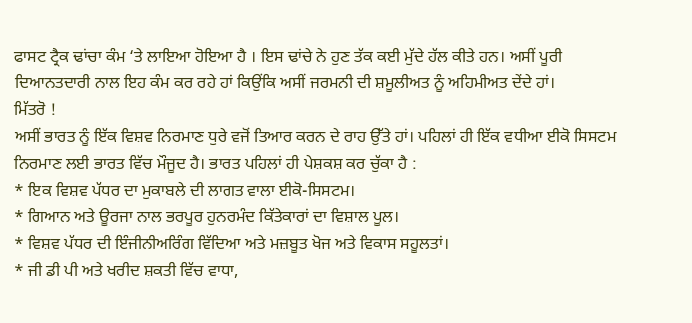ਫਾਸਟ ਟ੍ਰੈਕ ਢਾਂਚਾ ਕੰਮ ‘ਤੇ ਲਾਇਆ ਹੋਇਆ ਹੈ । ਇਸ ਢਾਂਚੇ ਨੇ ਹੁਣ ਤੱਕ ਕਈ ਮੁੱਦੇ ਹੱਲ ਕੀਤੇ ਹਨ। ਅਸੀਂ ਪੂਰੀ ਦਿਆਨਤਦਾਰੀ ਨਾਲ ਇਹ ਕੰਮ ਕਰ ਰਹੇ ਹਾਂ ਕਿਉਂਕਿ ਅਸੀਂ ਜਰਮਨੀ ਦੀ ਸ਼ਮੂਲੀਅਤ ਨੂੰ ਅਹਿਮੀਅਤ ਦੇਂਦੇ ਹਾਂ।
ਮਿੱਤਰੋ !
ਅਸੀਂ ਭਾਰਤ ਨੂੰ ਇੱਕ ਵਿਸ਼ਵ ਨਿਰਮਾਣ ਧੁਰੇ ਵਜੋਂ ਤਿਆਰ ਕਰਨ ਦੇ ਰਾਹ ਉੱਤੇ ਹਾਂ। ਪਹਿਲਾਂ ਹੀ ਇੱਕ ਵਧੀਆ ਈਕੋ ਸਿਸਟਮ ਨਿਰਮਾਣ ਲਈ ਭਾਰਤ ਵਿੱਚ ਮੌਜੂਦ ਹੈ। ਭਾਰਤ ਪਹਿਲਾਂ ਹੀ ਪੇਸ਼ਕਸ਼ ਕਰ ਚੁੱਕਾ ਹੈ :
* ਇਕ ਵਿਸ਼ਵ ਪੱਧਰ ਦਾ ਮੁਕਾਬਲੇ ਦੀ ਲਾਗਤ ਵਾਲਾ ਈਕੋ-ਸਿਸਟਮ।
* ਗਿਆਨ ਅਤੇ ਊਰਜਾ ਨਾਲ ਭਰਪੂਰ ਹੁਨਰਮੰਦ ਕਿੱਤੇਕਾਰਾਂ ਦਾ ਵਿਸ਼ਾਲ ਪੂਲ।
* ਵਿਸ਼ਵ ਪੱਧਰ ਦੀ ਇੰਜੀਨੀਅਰਿੰਗ ਵਿੱਦਿਆ ਅਤੇ ਮਜ਼ਬੂਤ ਖੋਜ ਅਤੇ ਵਿਕਾਸ ਸਹੂਲਤਾਂ।
* ਜੀ ਡੀ ਪੀ ਅਤੇ ਖਰੀਦ ਸ਼ਕਤੀ ਵਿੱਚ ਵਾਧਾ,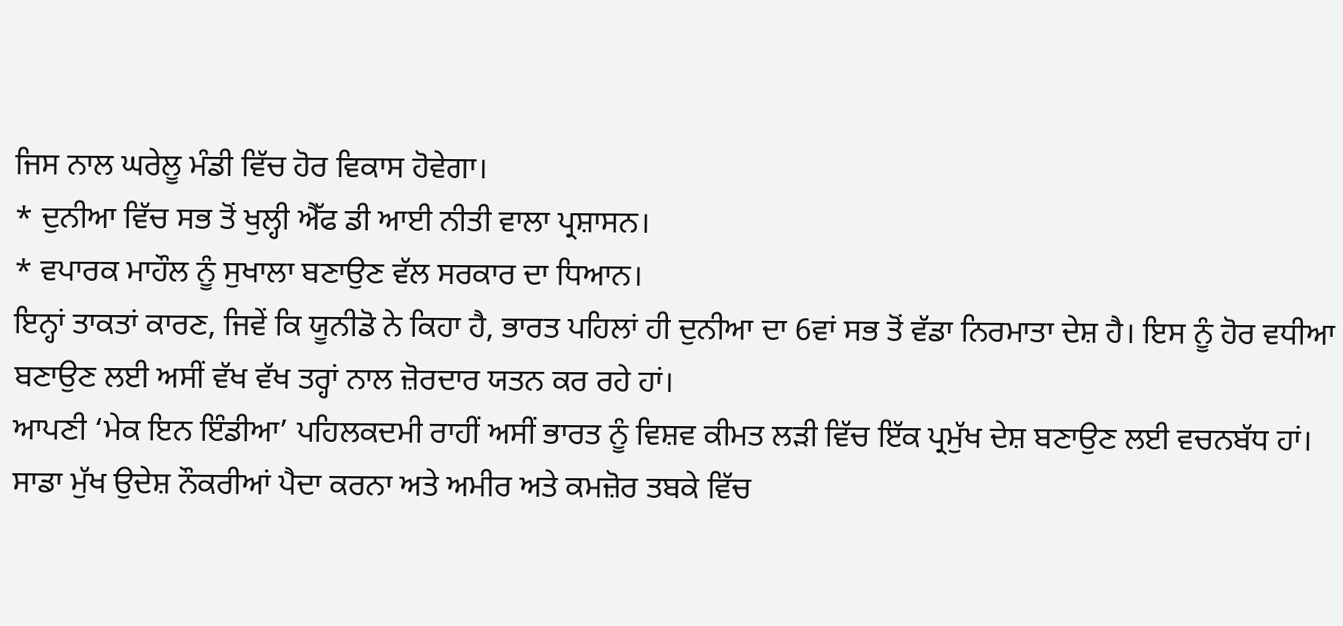ਜਿਸ ਨਾਲ ਘਰੇਲੂ ਮੰਡੀ ਵਿੱਚ ਹੋਰ ਵਿਕਾਸ ਹੋਵੇਗਾ।
* ਦੁਨੀਆ ਵਿੱਚ ਸਭ ਤੋਂ ਖੁਲ੍ਹੀ ਐੱਫ ਡੀ ਆਈ ਨੀਤੀ ਵਾਲਾ ਪ੍ਰਸ਼ਾਸਨ।
* ਵਪਾਰਕ ਮਾਹੌਲ ਨੂੰ ਸੁਖਾਲਾ ਬਣਾਉਣ ਵੱਲ ਸਰਕਾਰ ਦਾ ਧਿਆਨ।
ਇਨ੍ਹਾਂ ਤਾਕਤਾਂ ਕਾਰਣ, ਜਿਵੇਂ ਕਿ ਯੂਨੀਡੋ ਨੇ ਕਿਹਾ ਹੈ, ਭਾਰਤ ਪਹਿਲਾਂ ਹੀ ਦੁਨੀਆ ਦਾ 6ਵਾਂ ਸਭ ਤੋਂ ਵੱਡਾ ਨਿਰਮਾਤਾ ਦੇਸ਼ ਹੈ। ਇਸ ਨੂੰ ਹੋਰ ਵਧੀਆ ਬਣਾਉਣ ਲਈ ਅਸੀਂ ਵੱਖ ਵੱਖ ਤਰ੍ਹਾਂ ਨਾਲ ਜ਼ੋਰਦਾਰ ਯਤਨ ਕਰ ਰਹੇ ਹਾਂ।
ਆਪਣੀ ‘ਮੇਕ ਇਨ ਇੰਡੀਆ’ ਪਹਿਲਕਦਮੀ ਰਾਹੀਂ ਅਸੀਂ ਭਾਰਤ ਨੂੰ ਵਿਸ਼ਵ ਕੀਮਤ ਲੜੀ ਵਿੱਚ ਇੱਕ ਪ੍ਰਮੁੱਖ ਦੇਸ਼ ਬਣਾਉਣ ਲਈ ਵਚਨਬੱਧ ਹਾਂ। ਸਾਡਾ ਮੁੱਖ ਉਦੇਸ਼ ਨੌਕਰੀਆਂ ਪੈਦਾ ਕਰਨਾ ਅਤੇ ਅਮੀਰ ਅਤੇ ਕਮਜ਼ੋਰ ਤਬਕੇ ਵਿੱਚ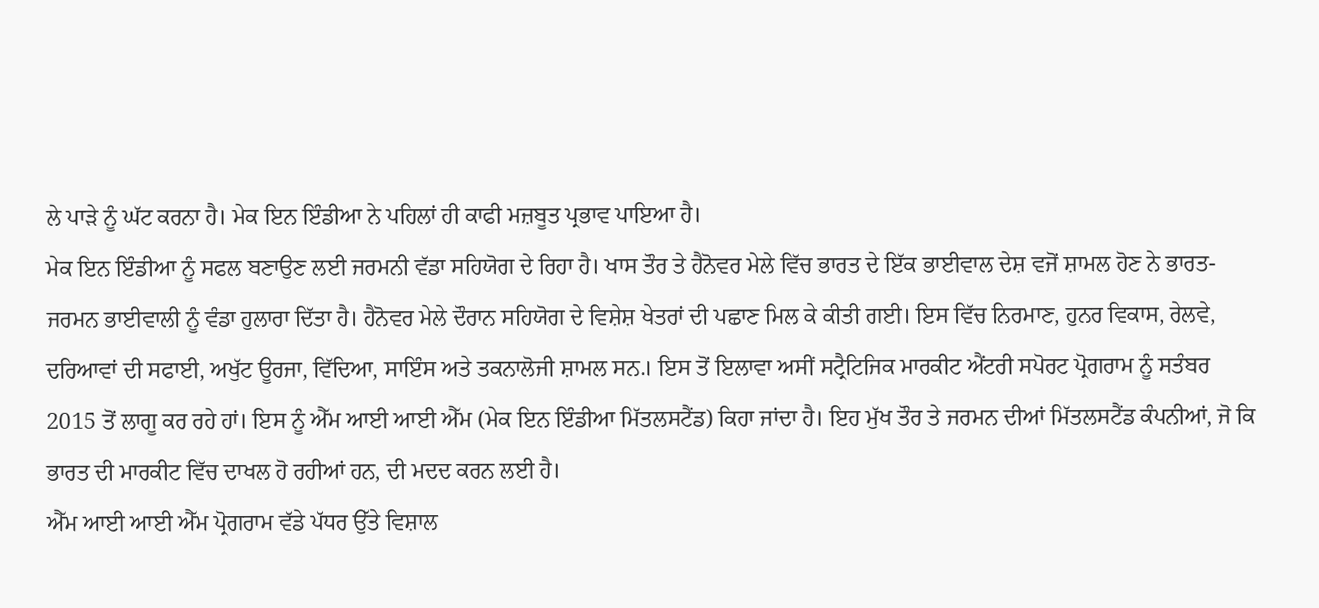ਲੇ ਪਾੜੇ ਨੂੰ ਘੱਟ ਕਰਨਾ ਹੈ। ਮੇਕ ਇਨ ਇੰਡੀਆ ਨੇ ਪਹਿਲਾਂ ਹੀ ਕਾਫੀ ਮਜ਼ਬੂਤ ਪ੍ਰਭਾਵ ਪਾਇਆ ਹੈ।
ਮੇਕ ਇਨ ਇੰਡੀਆ ਨੂੰ ਸਫਲ ਬਣਾਉਣ ਲਈ ਜਰਮਨੀ ਵੱਡਾ ਸਹਿਯੋਗ ਦੇ ਰਿਹਾ ਹੈ। ਖਾਸ ਤੌਰ ਤੇ ਹੈਨੋਵਰ ਮੇਲੇ ਵਿੱਚ ਭਾਰਤ ਦੇ ਇੱਕ ਭਾਈਵਾਲ ਦੇਸ਼ ਵਜੋਂ ਸ਼ਾਮਲ ਹੋਣ ਨੇ ਭਾਰਤ-ਜਰਮਨ ਭਾਈਵਾਲੀ ਨੂੰ ਵੰਡਾ ਹੁਲਾਰਾ ਦਿੱਤਾ ਹੈ। ਹੈਨੋਵਰ ਮੇਲੇ ਦੌਰਾਨ ਸਹਿਯੋਗ ਦੇ ਵਿਸ਼ੇਸ਼ ਖੇਤਰਾਂ ਦੀ ਪਛਾਣ ਮਿਲ ਕੇ ਕੀਤੀ ਗਈ। ਇਸ ਵਿੱਚ ਨਿਰਮਾਣ, ਹੁਨਰ ਵਿਕਾਸ, ਰੇਲਵੇ, ਦਰਿਆਵਾਂ ਦੀ ਸਫਾਈ, ਅਖੁੱਟ ਊਰਜਾ, ਵਿੱਦਿਆ, ਸਾਇੰਸ ਅਤੇ ਤਕਨਾਲੋਜੀ ਸ਼ਾਮਲ ਸਨ.। ਇਸ ਤੋਂ ਇਲਾਵਾ ਅਸੀਂ ਸਟ੍ਰੈਟਿਜਿਕ ਮਾਰਕੀਟ ਐਂਟਰੀ ਸਪੋਰਟ ਪ੍ਰੋਗਰਾਮ ਨੂੰ ਸਤੰਬਰ 2015 ਤੋਂ ਲਾਗੂ ਕਰ ਰਹੇ ਹਾਂ। ਇਸ ਨੂੰ ਐੱਮ ਆਈ ਆਈ ਐੱਮ (ਮੇਕ ਇਨ ਇੰਡੀਆ ਮਿੱਤਲਸਟੈਂਡ) ਕਿਹਾ ਜਾਂਦਾ ਹੈ। ਇਹ ਮੁੱਖ ਤੌਰ ਤੇ ਜਰਮਨ ਦੀਆਂ ਮਿੱਤਲਸਟੈਂਡ ਕੰਪਨੀਆਂ, ਜੋ ਕਿ ਭਾਰਤ ਦੀ ਮਾਰਕੀਟ ਵਿੱਚ ਦਾਖਲ ਹੋ ਰਹੀਆਂ ਹਨ, ਦੀ ਮਦਦ ਕਰਨ ਲਈ ਹੈ।
ਐੱਮ ਆਈ ਆਈ ਐੱਮ ਪ੍ਰੋਗਰਾਮ ਵੱਡੇ ਪੱਧਰ ਉੱਤੇ ਵਿਸ਼ਾਲ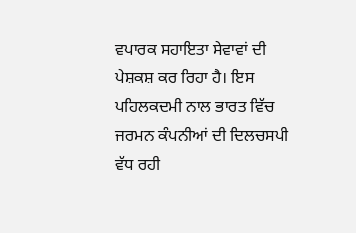ਵਪਾਰਕ ਸਹਾਇਤਾ ਸੇਵਾਵਾਂ ਦੀ ਪੇਸ਼ਕਸ਼ ਕਰ ਰਿਹਾ ਹੈ। ਇਸ ਪਹਿਲਕਦਮੀ ਨਾਲ ਭਾਰਤ ਵਿੱਚ ਜਰਮਨ ਕੰਪਨੀਆਂ ਦੀ ਦਿਲਚਸਪੀ ਵੱਧ ਰਹੀ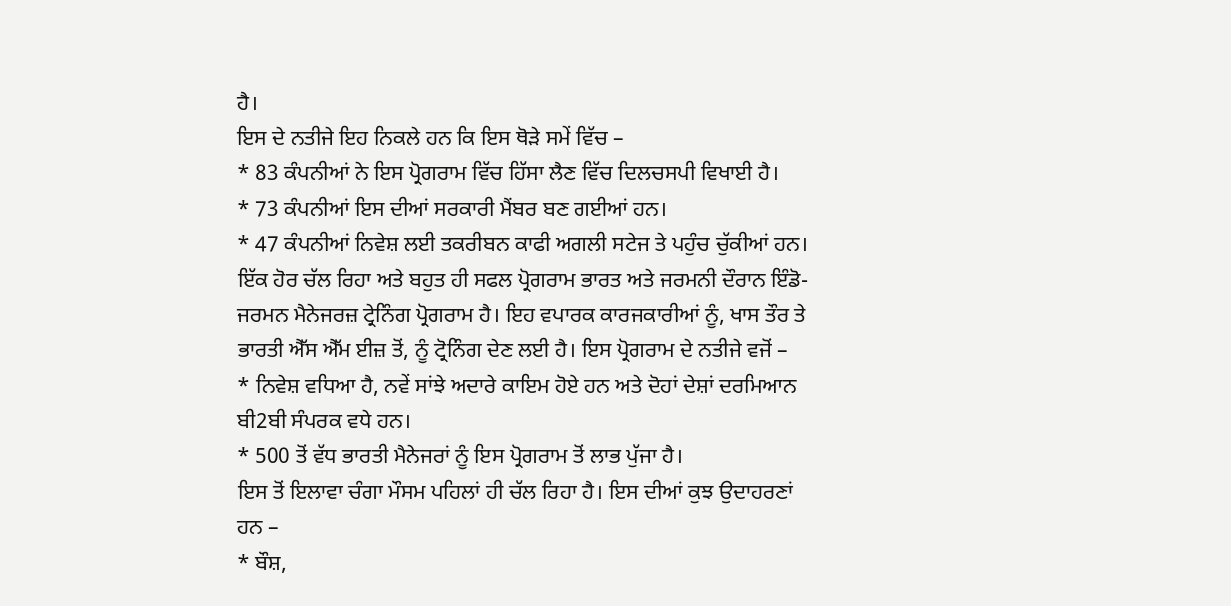ਹੈ।
ਇਸ ਦੇ ਨਤੀਜੇ ਇਹ ਨਿਕਲੇ ਹਨ ਕਿ ਇਸ ਥੋੜੇ ਸਮੇਂ ਵਿੱਚ –
* 83 ਕੰਪਨੀਆਂ ਨੇ ਇਸ ਪ੍ਰੋਗਰਾਮ ਵਿੱਚ ਹਿੱਸਾ ਲੈਣ ਵਿੱਚ ਦਿਲਚਸਪੀ ਵਿਖਾਈ ਹੈ।
* 73 ਕੰਪਨੀਆਂ ਇਸ ਦੀਆਂ ਸਰਕਾਰੀ ਮੈਂਬਰ ਬਣ ਗਈਆਂ ਹਨ।
* 47 ਕੰਪਨੀਆਂ ਨਿਵੇਸ਼ ਲਈ ਤਕਰੀਬਨ ਕਾਫੀ ਅਗਲੀ ਸਟੇਜ ਤੇ ਪਹੁੰਚ ਚੁੱਕੀਆਂ ਹਨ।
ਇੱਕ ਹੋਰ ਚੱਲ ਰਿਹਾ ਅਤੇ ਬਹੁਤ ਹੀ ਸਫਲ ਪ੍ਰੋਗਰਾਮ ਭਾਰਤ ਅਤੇ ਜਰਮਨੀ ਦੌਰਾਨ ਇੰਡੋ-ਜਰਮਨ ਮੈਨੇਜਰਜ਼ ਟ੍ਰੇਨਿੰਗ ਪ੍ਰੋਗਰਾਮ ਹੈ। ਇਹ ਵਪਾਰਕ ਕਾਰਜਕਾਰੀਆਂ ਨੂੰ, ਖਾਸ ਤੌਰ ਤੇ ਭਾਰਤੀ ਐੱਸ ਐੱਮ ਈਜ਼ ਤੋਂ, ਨੂੰ ਟ੍ਰੋਨਿੰਗ ਦੇਣ ਲਈ ਹੈ। ਇਸ ਪ੍ਰੋਗਰਾਮ ਦੇ ਨਤੀਜੇ ਵਜੋਂ –
* ਨਿਵੇਸ਼ ਵਧਿਆ ਹੈ, ਨਵੇਂ ਸਾਂਝੇ ਅਦਾਰੇ ਕਾਇਮ ਹੋਏ ਹਨ ਅਤੇ ਦੋਹਾਂ ਦੇਸ਼ਾਂ ਦਰਮਿਆਨ ਬੀ2ਬੀ ਸੰਪਰਕ ਵਧੇ ਹਨ।
* 500 ਤੋਂ ਵੱਧ ਭਾਰਤੀ ਮੈਨੇਜਰਾਂ ਨੂੰ ਇਸ ਪ੍ਰੋਗਰਾਮ ਤੋਂ ਲਾਭ ਪੁੱਜਾ ਹੈ।
ਇਸ ਤੋਂ ਇਲਾਵਾ ਚੰਗਾ ਮੌਸਮ ਪਹਿਲਾਂ ਹੀ ਚੱਲ ਰਿਹਾ ਹੈ। ਇਸ ਦੀਆਂ ਕੁਝ ਉਦਾਹਰਣਾਂ ਹਨ –
* ਬੌਸ਼,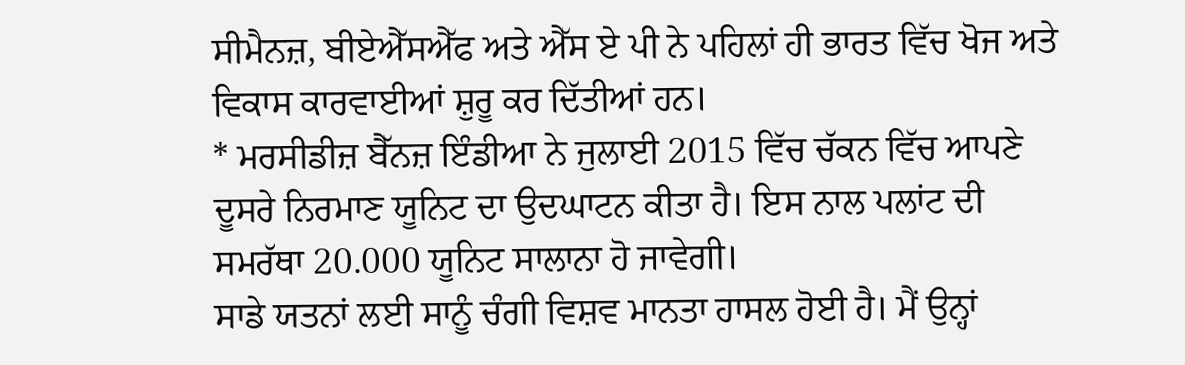ਸੀਮੈਨਜ਼, ਬੀਏਐੱਸਐੱਫ ਅਤੇ ਐੱਸ ਏ ਪੀ ਨੇ ਪਹਿਲਾਂ ਹੀ ਭਾਰਤ ਵਿੱਚ ਖੋਜ ਅਤੇ ਵਿਕਾਸ ਕਾਰਵਾਈਆਂ ਸ਼ੁਰੂ ਕਰ ਦਿੱਤੀਆਂ ਹਨ।
* ਮਰਸੀਡੀਜ਼ ਬੈੱਨਜ਼ ਇੰਡੀਆ ਨੇ ਜੁਲਾਈ 2015 ਵਿੱਚ ਚੱਕਨ ਵਿੱਚ ਆਪਣੇ ਦੂਸਰੇ ਨਿਰਮਾਣ ਯੂਨਿਟ ਦਾ ਉਦਘਾਟਨ ਕੀਤਾ ਹੈ। ਇਸ ਨਾਲ ਪਲਾਂਟ ਦੀ ਸਮਰੱਥਾ 20.000 ਯੂਨਿਟ ਸਾਲਾਨਾ ਹੋ ਜਾਵੇਗੀ।
ਸਾਡੇ ਯਤਨਾਂ ਲਈ ਸਾਨੂੰ ਚੰਗੀ ਵਿਸ਼ਵ ਮਾਨਤਾ ਹਾਸਲ ਹੋਈ ਹੈ। ਮੈਂ ਉਨ੍ਹਾਂ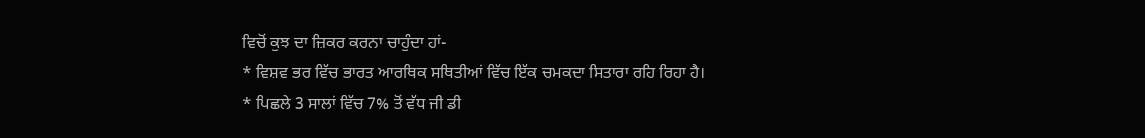ਵਿਚੋਂ ਕੁਝ ਦਾ ਜ਼ਿਕਰ ਕਰਨਾ ਚਾਹੁੰਦਾ ਹਾਂ-
* ਵਿਸ਼ਵ ਭਰ ਵਿੱਚ ਭਾਰਤ ਆਰਥਿਕ ਸਥਿਤੀਆਂ ਵਿੱਚ ਇੱਕ ਚਮਕਦਾ ਸਿਤਾਰਾ ਰਹਿ ਰਿਹਾ ਹੈ।
* ਪਿਛਲੇ 3 ਸਾਲਾਂ ਵਿੱਚ 7% ਤੋਂ ਵੱਧ ਜੀ ਡੀ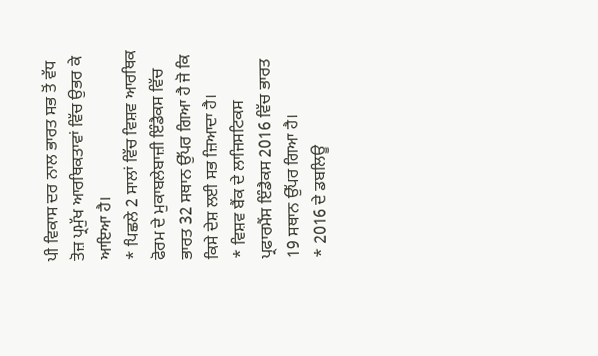ਪੀ ਵਿਕਾਸ ਦਰ ਨਾਲ ਭਾਰਤ ਸਭ ਤੋਂ ਵੱਧ ਤੋਜ਼ ਪ੍ਰਮੁੱਖ ਆਰਥਿਕਤਾਵਾਂ ਵਿੱਚ ਉਭਰ ਕੇ ਆਇਆ ਹੈ।
* ਪਿਛਲੇ 2 ਸਾਲਾਂ ਵਿੱਚ ਵਿਸ਼ਵ ਆਰਥਿਕ ਫੋਰਮ ਦੇ ਮੁਕਾਬਲੇਬਾਜ਼ੀ ਇੰਡੈਕਸ ਵਿੱਚ ਭਾਰਤ 32 ਸਥਾਨ ਉੱਪਰ ਗਿਆ ਹੈ ਜੋ ਕਿ ਕਿਸੇ ਦੇਸ਼ ਲਈ ਸਭ ਜ਼ਿਆਦਾ ਹੈ।
* ਵਿਸ਼ਵ ਬੈਂਕ ਦੇ ਲਾਜਿਸਟਿਕਸ ਪ੍ਰਫਾਰਮੈਂਸ ਇੰਡੈਕਸ 2016 ਵਿੱਚ ਭਾਰਤ 19 ਸਥਾਨ ਉੱਪਰ ਗਿਆ ਹੈ।
* 2016 ਦੇ ਡਬਲਿਊ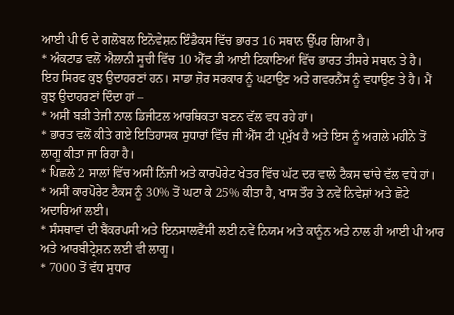ਆਈ ਪੀ ਓ ਦੇ ਗਲੋਬਲ ਇਨੋਵੇਸ਼ਨ ਇੰਡੈਕਸ ਵਿੱਚ ਭਾਰਤ 16 ਸਥਾਨ ਉੱਪਰ ਗਿਆ ਹੈ।
* ਅੰਕਟਾਡ ਵਲੋਂ ਐਲਾਨੀ ਸੂਚੀ ਵਿੱਚ 10 ਐੱਫ ਡੀ ਆਈ ਟਿਕਾਣਿਆਂ ਵਿੱਚ ਭਾਰਤ ਤੀਸਰੇ ਸਥਾਨ ਤੇ ਹੈ।
ਇਹ ਸਿਰਫ ਕੁਝ ਉਦਾਹਰਣਾਂ ਹਨ। ਸਾਡਾ ਜ਼ੋਰ ਸਰਕਾਰ ਨੂੰ ਘਟਾਉਣ ਅਤੇ ਗਵਰਨੈਂਸ ਨੂੰ ਵਧਾਉਣ ਤੇ ਹੈ। ਮੈਂ ਕੁਝ ਉਦਾਹਰਣਾਂ ਦਿੰਦਾ ਹਾਂ –
* ਅਸੀਂ ਬੜੀ ਤੇਜੀ ਨਾਲ ਡਿਜੀਟਲ ਆਰਥਿਕਤਾ ਬਣਨ ਵੱਲ ਵਧ ਰਹੇ ਹਾਂ।
* ਭਾਰਤ ਵਲੋਂ ਕੀਤੇ ਗਏ ਇਤਿਹਾਸਕ ਸੁਧਾਰਾਂ ਵਿੱਚ ਜੀ ਐੱਸ ਟੀ ਪ੍ਰਮੁੱਖ ਹੈ ਅਤੇ ਇਸ ਨੂੰ ਅਗਲੇ ਮਹੀਨੇ ਤੋਂ ਲਾਗੂ ਕੀਤਾ ਜਾ ਰਿਹਾ ਹੈ।
* ਪਿਛਲੇ 2 ਸਾਲਾਂ ਵਿੱਚ ਅਸੀਂ ਨਿੱਜੀ ਅਤੇ ਕਾਰਪੋਰੇਟ ਖੇਤਰ ਵਿੱਚ ਘੱਟ ਦਰ ਵਾਲੇ ਟੈਕਸ ਢਾਂਚੇ ਵੱਲ ਵਧੇ ਹਾਂ।
* ਅਸੀਂ ਕਾਰਪੋਰੇਟ ਟੈਕਸ ਨੂੰ 30% ਤੋਂ ਘਟਾ ਕੇ 25% ਕੀਤਾ ਹੈ, ਖਾਸ ਤੌਰ ਤੇ ਨਵੇਂ ਨਿਵੇਸ਼ਾਂ ਅਤੇ ਛੋਟੇ ਅਦਾਰਿਆਂ ਲਈ।
* ਸੰਸਥਾਵਾਂ ਦੀ ਬੈਂਕਰਪਸੀ ਅਤੇ ਇਨਸਾਲਵੈਂਸੀ ਲਈ ਨਵੇਂ ਨਿਯਮ ਅਤੇ ਕਾਨੂੰਨ ਅਤੇ ਨਾਲ ਹੀ ਆਈ ਪੀ ਆਰ ਅਤੇ ਆਰਬੀਟ੍ਰੇਸ਼ਨ ਲਈ ਵੀ ਲਾਗੂ।
* 7000 ਤੋਂ ਵੱਧ ਸੁਧਾਰ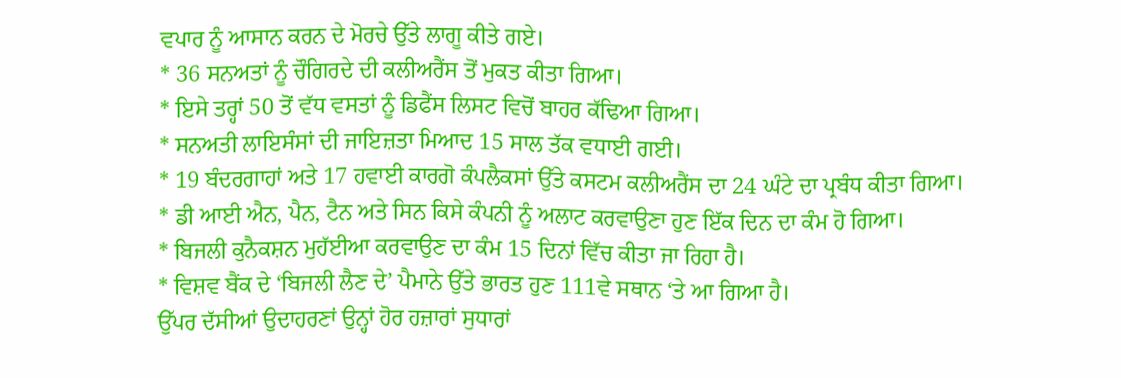ਵਪਾਰ ਨੂੰ ਆਸਾਨ ਕਰਨ ਦੇ ਮੋਰਚੇ ਉੱਤੇ ਲਾਗੂ ਕੀਤੇ ਗਏ।
* 36 ਸਨਅਤਾਂ ਨੂੰ ਚੌਗਿਰਦੇ ਦੀ ਕਲੀਅਰੈਂਸ ਤੋਂ ਮੁਕਤ ਕੀਤਾ ਗਿਆ।
* ਇਸੇ ਤਰ੍ਹਾਂ 50 ਤੋਂ ਵੱਧ ਵਸਤਾਂ ਨੂੰ ਡਿਫੈਂਸ ਲਿਸਟ ਵਿਚੋਂ ਬਾਹਰ ਕੱਢਿਆ ਗਿਆ।
* ਸਨਅਤੀ ਲਾਇਸੰਸਾਂ ਦੀ ਜਾਇਜ਼ਤਾ ਮਿਆਦ 15 ਸਾਲ ਤੱਕ ਵਧਾਈ ਗਈ।
* 19 ਬੰਦਰਗਾਹਾਂ ਅਤੇ 17 ਹਵਾਈ ਕਾਰਗੋ ਕੰਪਲੈਕਸਾਂ ਉੱਤੇ ਕਸਟਮ ਕਲੀਅਰੈਂਸ ਦਾ 24 ਘੰਟੇ ਦਾ ਪ੍ਰਬੰਧ ਕੀਤਾ ਗਿਆ।
* ਡੀ ਆਈ ਐਨ, ਪੈਨ, ਟੈਨ ਅਤੇ ਸਿਨ ਕਿਸੇ ਕੰਪਨੀ ਨੂੰ ਅਲਾਟ ਕਰਵਾਉਣਾ ਹੁਣ ਇੱਕ ਦਿਨ ਦਾ ਕੰਮ ਹੋ ਗਿਆ।
* ਬਿਜਲੀ ਕੁਨੈਕਸ਼ਨ ਮੁਹੱਈਆ ਕਰਵਾਉਣ ਦਾ ਕੰਮ 15 ਦਿਨਾਂ ਵਿੱਚ ਕੀਤਾ ਜਾ ਰਿਹਾ ਹੈ।
* ਵਿਸ਼ਵ ਬੈਂਕ ਦੇ ‘ਬਿਜਲੀ ਲੈਣ ਦੇ’ ਪੈਮਾਨੇ ਉੱਤੇ ਭਾਰਤ ਹੁਣ 111ਵੇ ਸਥਾਨ ‘ਤੇ ਆ ਗਿਆ ਹੈ।
ਉੱਪਰ ਦੱਸੀਆਂ ਉਦਾਹਰਣਾਂ ਉਨ੍ਹਾਂ ਹੋਰ ਹਜ਼ਾਰਾਂ ਸੁਧਾਰਾਂ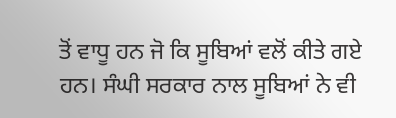ਤੋਂ ਵਾਧੂ ਹਨ ਜੋ ਕਿ ਸੂਬਿਆਂ ਵਲੋਂ ਕੀਤੇ ਗਏ ਹਨ। ਸੰਘੀ ਸਰਕਾਰ ਨਾਲ ਸੂਬਿਆਂ ਨੇ ਵੀ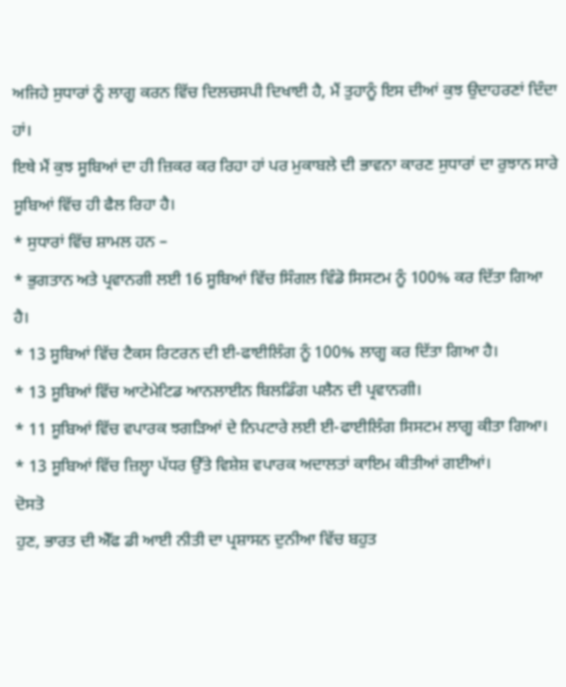ਅਜਿਹੇ ਸੁਧਾਰਾਂ ਨੂੰ ਲਾਗੂ ਕਰਨ ਵਿੱਚ ਦਿਲਚਸਪੀ ਦਿਖਾਈ ਹੈ, ਮੈਂ ਤੁਹਾਨੂੰ ਇਸ ਦੀਆਂ ਕੁਝ ਉਦਾਹਰਣਾਂ ਦਿੰਦਾ ਹਾਂ।
ਇਥੇ ਮੈਂ ਕੁਝ ਸੂਬਿਆਂ ਦਾ ਹੀ ਜ਼ਿਕਰ ਕਰ ਰਿਹਾ ਹਾਂ ਪਰ ਮੁਕਾਬਲੇ ਦੀ ਭਾਵਨਾ ਕਾਰਣ ਸੁਧਾਰਾਂ ਦਾ ਰੁਝਾਨ ਸਾਰੇ ਸੂਬਿਆਂ ਵਿੱਚ ਹੀ ਫੈਲ ਰਿਹਾ ਹੈ।
* ਸੁਧਾਰਾਂ ਵਿੱਚ ਸ਼ਾਮਲ ਹਨ –
* ਭੁਗਤਾਨ ਅਤੇ ਪ੍ਰਵਾਨਗੀ ਲਈ 16 ਸੂਬਿਆਂ ਵਿੱਚ ਸਿੰਗਲ ਵਿੰਡੋ ਸਿਸਟਮ ਨੂੰ 100% ਕਰ ਦਿੱਤਾ ਗਿਆ ਹੈ।
* 13 ਸੂਬਿਆਂ ਵਿੱਚ ਟੈਕਸ ਰਿਟਰਨ ਦੀ ਈ-ਫਾਈਲਿੰਗ ਨੂੰ 100% ਲਾਗੂ ਕਰ ਦਿੱਤਾ ਗਿਆ ਹੈ।
* 13 ਸੂਬਿਆਂ ਵਿੱਚ ਆਟੇਮੇਟਿਡ ਆਨਲਾਈਨ ਬਿਲਡਿੰਗ ਪਲੈਨ ਦੀ ਪ੍ਰਵਾਨਗੀ।
* 11 ਸੂਬਿਆਂ ਵਿੱਚ ਵਪਾਰਕ ਝਗੜਿਆਂ ਦੇ ਨਿਪਟਾਰੇ ਲਈ ਈ-ਫਾਈਲਿੰਗ ਸਿਸਟਮ ਲਾਗੂ ਕੀਤਾ ਗਿਆ।
* 13 ਸੂਬਿਆਂ ਵਿੱਚ ਜ਼ਿਲ੍ਹਾ ਪੱਧਰ ਉੱਤੇ ਵਿਸ਼ੇਸ਼ ਵਪਾਰਕ ਅਦਾਲਤਾਂ ਕਾਇਮ ਕੀਤੀਆਂ ਗਈਆਂ।
ਦੋਸਤੋ
ਹੁਣ, ਭਾਰਤ ਦੀ ਐੱਫ ਡੀ ਆਈ ਨੀਤੀ ਦਾ ਪ੍ਰਸ਼ਾਸਨ ਦੁਨੀਆ ਵਿੱਚ ਬਹੁਤ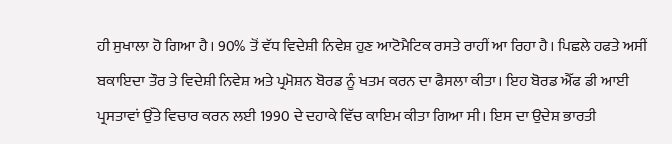ਹੀ ਸੁਖਾਲਾ ਹੋ ਗਿਆ ਹੈ। 90% ਤੋਂ ਵੱਧ ਵਿਦੇਸ਼ੀ ਨਿਵੇਸ਼ ਹੁਣ ਆਟੋਮੈਟਿਕ ਰਸਤੇ ਰਾਹੀਂ ਆ ਰਿਹਾ ਹੈ। ਪਿਛਲੇ ਹਫਤੇ ਅਸੀਂ ਬਕਾਇਦਾ ਤੌਰ ਤੇ ਵਿਦੇਸ਼ੀ ਨਿਵੇਸ਼ ਅਤੇ ਪ੍ਰਮੋਸ਼ਨ ਬੋਰਡ ਨੂੰ ਖਤਮ ਕਰਨ ਦਾ ਫੈਸਲਾ ਕੀਤਾ। ਇਹ ਬੋਰਡ ਐੱਫ ਡੀ ਆਈ ਪ੍ਰਸਤਾਵਾਂ ਉੱਤੇ ਵਿਚਾਰ ਕਰਨ ਲਈ 1990 ਦੇ ਦਹਾਕੇ ਵਿੱਚ ਕਾਇਮ ਕੀਤਾ ਗਿਆ ਸੀ। ਇਸ ਦਾ ਉਦੇਸ਼ ਭਾਰਤੀ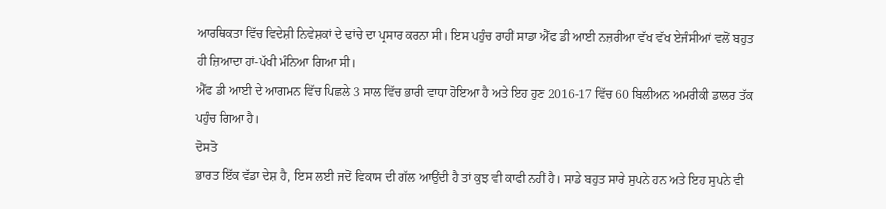ਆਰਥਿਕਤਾ ਵਿੱਚ ਵਿਦੇਸ਼ੀ ਨਿਵੇਸ਼ਕਾਂ ਦੇ ਢਾਂਚੇ ਦਾ ਪ੍ਰਸਾਰ ਕਰਨਾ ਸੀ। ਇਸ ਪਹੁੰਚ ਰਾਹੀਂ ਸਾਡਾ ਐੱਫ ਡੀ ਆਈ ਨਜ਼ਰੀਆ ਵੱਖ ਵੱਖ ਏਜੰਸੀਆਂ ਵਲੋਂ ਬਹੁਤ ਹੀ ਜ਼ਿਆਦਾ ਹਾਂ-ਪੱਖੀ ਮੰਨਿਆ ਗਿਆ ਸੀ।
ਐੱਫ ਡੀ ਆਈ ਦੇ ਆਗਮਨ ਵਿੱਚ ਪਿਛਲੇ 3 ਸਾਲ ਵਿੱਚ ਭਾਰੀ ਵਾਧਾ ਹੋਇਆ ਹੈ ਅਤੇ ਇਹ ਹੁਣ 2016-17 ਵਿੱਚ 60 ਬਿਲੀਅਨ ਅਮਰੀਕੀ ਡਾਲਰ ਤੱਕ ਪਹੁੰਚ ਗਿਆ ਹੈ।
ਦੋਸਤੋ
ਭਾਰਤ ਇੱਕ ਵੱਡਾ ਦੇਸ਼ ਹੈ, ਇਸ ਲਈ ਜਦੋਂ ਵਿਕਾਸ ਦੀ ਗੱਲ ਆਉਂਦੀ ਹੈ ਤਾਂ ਕੁਝ ਵੀ ਕਾਫੀ ਨਹੀਂ ਹੈ। ਸਾਡੇ ਬਹੁਤ ਸਾਰੇ ਸੁਪਨੇ ਹਨ ਅਤੇ ਇਹ ਸੁਪਨੇ ਵੀ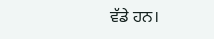ਵੱਡੇ ਹਨ।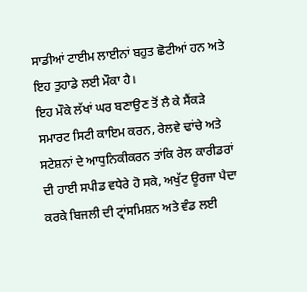ਸਾਡੀਆਂ ਟਾਈਮ ਲਾਈਨਾਂ ਬਹੁਤ ਛੋਟੀਆਂ ਹਨ ਅਤੇ ਇਹ ਤੁਹਾਡੇ ਲਈ ਮੌਕਾ ਹੈ।
ਇਹ ਮੌਕੇ ਲੱਖਾਂ ਘਰ ਬਣਾਉਣ ਤੋਂ ਲੈ ਕੇ ਸੈਂਕੜੇ ਸਮਾਰਟ ਸਿਟੀ ਕਾਇਮ ਕਰਨ, ਰੇਲਵੇ ਢਾਂਚੇ ਅਤੇ ਸਟੇਸ਼ਨਾਂ ਦੇ ਆਧੁਨਿਕੀਕਰਨ ਤਾਂਕਿ ਰੇਲ ਕਾਰੀਡਰਾਂ ਦੀ ਹਾਈ ਸਪੀਡ ਵਧੇਰੇ ਹੋ ਸਕੇ, ਅਖੁੱਟ ਊਰਜਾ ਪੈਦਾ ਕਰਕੇ ਬਿਜਲੀ ਦੀ ਟ੍ਰਾਂਸਮਿਸ਼ਨ ਅਤੇ ਵੰਡ ਲਈ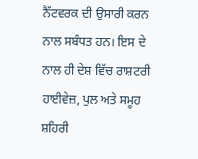ਨੈੱਟਵਰਕ ਦੀ ਉਸਾਰੀ ਕਰਨ ਨਾਲ ਸਬੰਧਤ ਹਨ। ਇਸ ਦੇ ਨਾਲ ਹੀ ਦੇਸ਼ ਵਿੱਚ ਰਾਸ਼ਟਰੀ ਹਾਈਵੇਜ਼, ਪੁਲ ਅਤੇ ਸਮੂਹ ਸ਼ਹਿਰੀ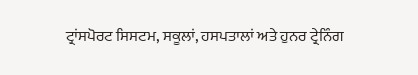ਟ੍ਰਾਂਸਪੋਰਟ ਸਿਸਟਮ, ਸਕੂਲਾਂ, ਹਸਪਤਾਲਾਂ ਅਤੇ ਹੁਨਰ ਟ੍ਰੇਨਿੰਗ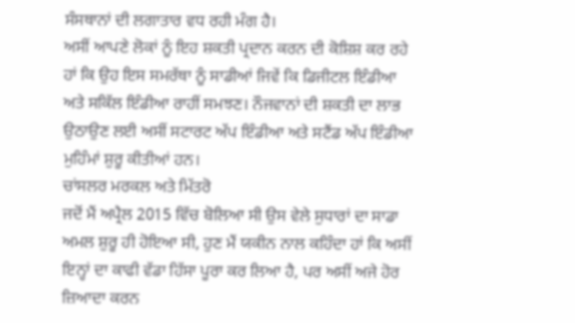ਸੰਸਥਾਨਾਂ ਦੀ ਲਗਾਤਾਰ ਵਧ ਰਹੀ ਮੰਗ ਹੈ।
ਅਸੀਂ ਆਪਣੇ ਲੋਕਾਂ ਨੂੰ ਇਹ ਸ਼ਕਤੀ ਪ੍ਰਦਾਨ ਕਰਨ ਦੀ ਕੋਸ਼ਿਸ਼ ਕਰ ਰਹੇ ਹਾਂ ਕਿ ਉਹ ਇਸ ਸਮਰੱਥਾ ਨੂੰ ਸਾਡੀਆਂ ਜਿਵੇਂ ਕਿ ਡਿਜੀਟਲ ਇੰਡੀਆ ਅਤੇ ਸਕਿੱਲ ਇੰਡੀਆ ਰਾਹੀਂ ਸਮਝਣ। ਨੌਜਵਾਨਾਂ ਦੀ ਸ਼ਕਤੀ ਦਾ ਲਾਭ ਉਠਾਉਣ ਲਈ ਅਸੀਂ ਸਟਾਰਟ ਅੱਪ ਇੰਡੀਆ ਅਤੇ ਸਟੈਂਡ ਅੱਪ ਇੰਡੀਆ ਮੁਹਿੰਮਾਂ ਸ਼ੁਰੂ ਕੀਤੀਆਂ ਹਨ।
ਚਾਂਸਲਰ ਮਰਕਲ ਅਤੇ ਮਿੱਤਰੋ
ਜਦੋਂ ਮੈਂ ਅਪ੍ਰੈਲ 2015 ਵਿੱਚ ਬੋਲਿਆ ਸੀ ਉਸ ਵੇਲੇ ਸੁਧਾਰਾਂ ਦਾ ਸਾਡਾ ਅਮਲ ਸ਼ੁਰੂ ਹੀ ਹੋਇਆ ਸੀ, ਹੁਣ ਮੈਂ ਯਕੀਨ ਨਾਲ ਕਹਿੰਦਾ ਹਾਂ ਕਿ ਅਸੀਂ ਇਨ੍ਹਾਂ ਦਾ ਕਾਫੀ ਵੱਡਾ ਹਿੱਸਾ ਪੂਰਾ ਕਰ ਲਿਆ ਹੈ, ਪਰ ਅਸੀਂ ਅਜੇ ਹੋਰ ਜ਼ਿਆਦਾ ਕਰਨ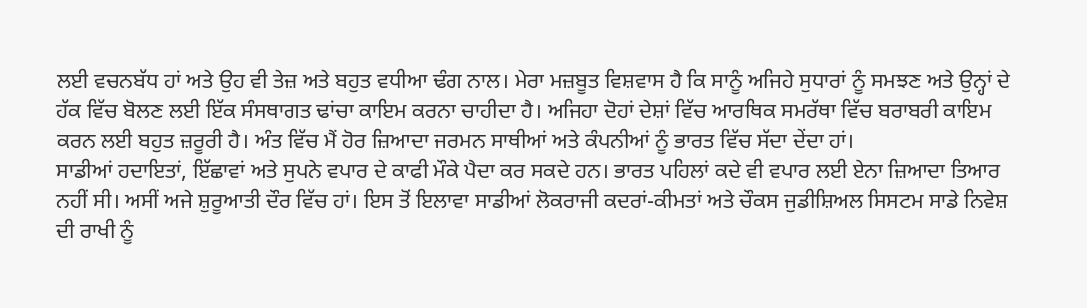ਲਈ ਵਚਨਬੱਧ ਹਾਂ ਅਤੇ ਉਹ ਵੀ ਤੇਜ਼ ਅਤੇ ਬਹੁਤ ਵਧੀਆ ਢੰਗ ਨਾਲ। ਮੇਰਾ ਮਜ਼ਬੂਤ ਵਿਸ਼ਵਾਸ ਹੈ ਕਿ ਸਾਨੂੰ ਅਜਿਹੇ ਸੁਧਾਰਾਂ ਨੂੰ ਸਮਝਣ ਅਤੇ ਉਨ੍ਹਾਂ ਦੇ ਹੱਕ ਵਿੱਚ ਬੋਲਣ ਲਈ ਇੱਕ ਸੰਸਥਾਗਤ ਢਾਂਚਾ ਕਾਇਮ ਕਰਨਾ ਚਾਹੀਦਾ ਹੈ। ਅਜਿਹਾ ਦੋਹਾਂ ਦੇਸ਼ਾਂ ਵਿੱਚ ਆਰਥਿਕ ਸਮਰੱਥਾ ਵਿੱਚ ਬਰਾਬਰੀ ਕਾਇਮ ਕਰਨ ਲਈ ਬਹੁਤ ਜ਼ਰੂਰੀ ਹੈ। ਅੰਤ ਵਿੱਚ ਮੈਂ ਹੋਰ ਜ਼ਿਆਦਾ ਜਰਮਨ ਸਾਥੀਆਂ ਅਤੇ ਕੰਪਨੀਆਂ ਨੂੰ ਭਾਰਤ ਵਿੱਚ ਸੱਦਾ ਦੇਂਦਾ ਹਾਂ।
ਸਾਡੀਆਂ ਹਦਾਇਤਾਂ, ਇੱਛਾਵਾਂ ਅਤੇ ਸੁਪਨੇ ਵਪਾਰ ਦੇ ਕਾਫੀ ਮੌਕੇ ਪੈਦਾ ਕਰ ਸਕਦੇ ਹਨ। ਭਾਰਤ ਪਹਿਲਾਂ ਕਦੇ ਵੀ ਵਪਾਰ ਲਈ ਏਨਾ ਜ਼ਿਆਦਾ ਤਿਆਰ ਨਹੀਂ ਸੀ। ਅਸੀਂ ਅਜੇ ਸ਼ੁਰੂਆਤੀ ਦੌਰ ਵਿੱਚ ਹਾਂ। ਇਸ ਤੋਂ ਇਲਾਵਾ ਸਾਡੀਆਂ ਲੋਕਰਾਜੀ ਕਦਰਾਂ-ਕੀਮਤਾਂ ਅਤੇ ਚੌਕਸ ਜੁਡੀਸ਼ਿਅਲ ਸਿਸਟਮ ਸਾਡੇ ਨਿਵੇਸ਼ ਦੀ ਰਾਖੀ ਨੂੰ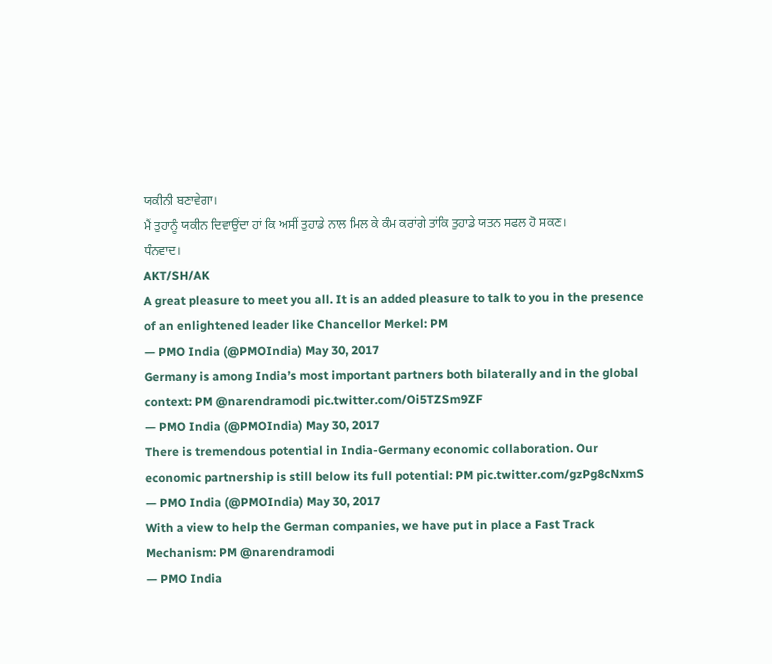ਯਕੀਨੀ ਬਣਾਵੇਗਾ।
ਮੈਂ ਤੁਹਾਨੂੰ ਯਕੀਨ ਦਿਵਾਉਂਦਾ ਹਾਂ ਕਿ ਅਸੀਂ ਤੁਹਾਡੇ ਨਾਲ ਮਿਲ ਕੇ ਕੰਮ ਕਰਾਂਗੇ ਤਾਂਕਿ ਤੁਹਾਡੇ ਯਤਨ ਸਫਲ ਹੋ ਸਕਣ।
ਧੰਨਵਾਦ।
AKT/SH/AK
A great pleasure to meet you all. It is an added pleasure to talk to you in the presence of an enlightened leader like Chancellor Merkel: PM
— PMO India (@PMOIndia) May 30, 2017
Germany is among India’s most important partners both bilaterally and in the global context: PM @narendramodi pic.twitter.com/Oi5TZSm9ZF
— PMO India (@PMOIndia) May 30, 2017
There is tremendous potential in India-Germany economic collaboration. Our economic partnership is still below its full potential: PM pic.twitter.com/gzPg8cNxmS
— PMO India (@PMOIndia) May 30, 2017
With a view to help the German companies, we have put in place a Fast Track Mechanism: PM @narendramodi
— PMO India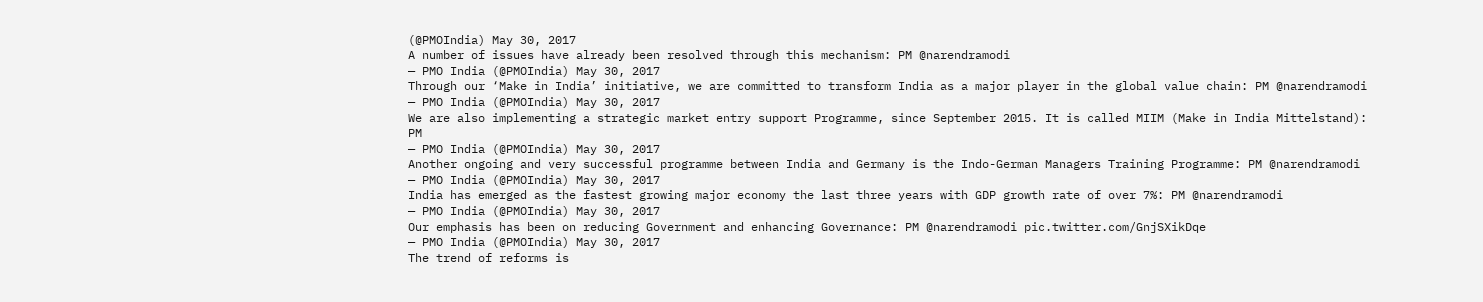(@PMOIndia) May 30, 2017
A number of issues have already been resolved through this mechanism: PM @narendramodi
— PMO India (@PMOIndia) May 30, 2017
Through our ‘Make in India’ initiative, we are committed to transform India as a major player in the global value chain: PM @narendramodi
— PMO India (@PMOIndia) May 30, 2017
We are also implementing a strategic market entry support Programme, since September 2015. It is called MIIM (Make in India Mittelstand): PM
— PMO India (@PMOIndia) May 30, 2017
Another ongoing and very successful programme between India and Germany is the Indo-German Managers Training Programme: PM @narendramodi
— PMO India (@PMOIndia) May 30, 2017
India has emerged as the fastest growing major economy the last three years with GDP growth rate of over 7%: PM @narendramodi
— PMO India (@PMOIndia) May 30, 2017
Our emphasis has been on reducing Government and enhancing Governance: PM @narendramodi pic.twitter.com/GnjSXikDqe
— PMO India (@PMOIndia) May 30, 2017
The trend of reforms is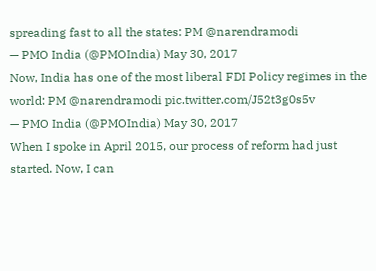spreading fast to all the states: PM @narendramodi
— PMO India (@PMOIndia) May 30, 2017
Now, India has one of the most liberal FDI Policy regimes in the world: PM @narendramodi pic.twitter.com/J52t3g0s5v
— PMO India (@PMOIndia) May 30, 2017
When I spoke in April 2015, our process of reform had just started. Now, I can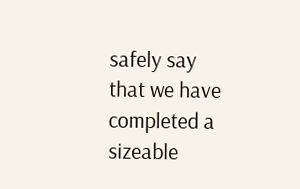safely say that we have completed a sizeable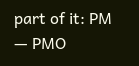part of it: PM
— PMO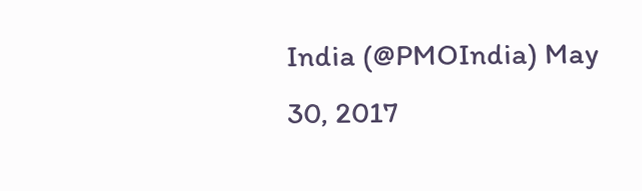India (@PMOIndia) May 30, 2017